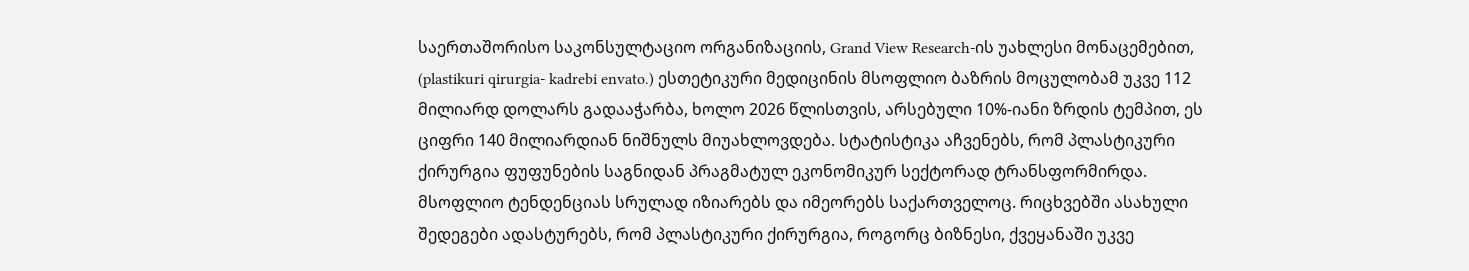საერთაშორისო საკონსულტაციო ორგანიზაციის, Grand View Research-ის უახლესი მონაცემებით, (plastikuri qirurgia- kadrebi envato.) ესთეტიკური მედიცინის მსოფლიო ბაზრის მოცულობამ უკვე 112 მილიარდ დოლარს გადააჭარბა, ხოლო 2026 წლისთვის, არსებული 10%-იანი ზრდის ტემპით, ეს ციფრი 140 მილიარდიან ნიშნულს მიუახლოვდება. სტატისტიკა აჩვენებს, რომ პლასტიკური ქირურგია ფუფუნების საგნიდან პრაგმატულ ეკონომიკურ სექტორად ტრანსფორმირდა. მსოფლიო ტენდენციას სრულად იზიარებს და იმეორებს საქართველოც. რიცხვებში ასახული შედეგები ადასტურებს, რომ პლასტიკური ქირურგია, როგორც ბიზნესი, ქვეყანაში უკვე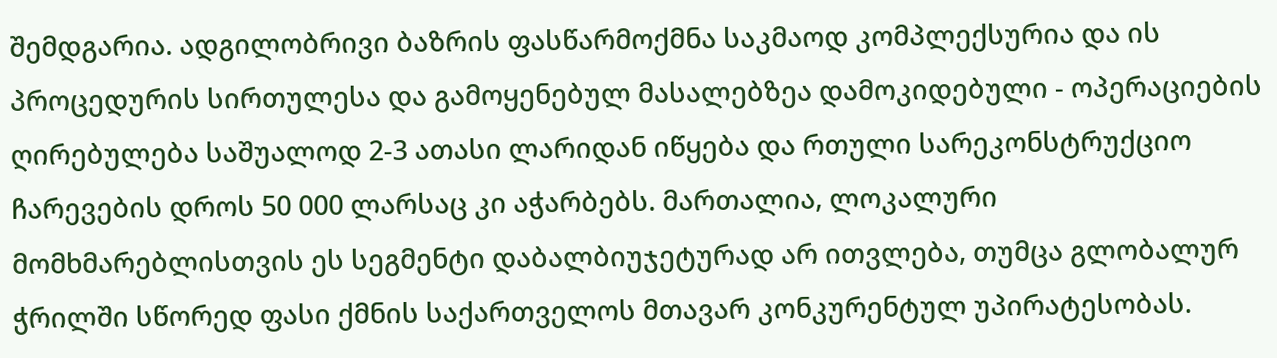შემდგარია. ადგილობრივი ბაზრის ფასწარმოქმნა საკმაოდ კომპლექსურია და ის პროცედურის სირთულესა და გამოყენებულ მასალებზეა დამოკიდებული - ოპერაციების ღირებულება საშუალოდ 2-3 ათასი ლარიდან იწყება და რთული სარეკონსტრუქციო ჩარევების დროს 50 000 ლარსაც კი აჭარბებს. მართალია, ლოკალური მომხმარებლისთვის ეს სეგმენტი დაბალბიუჯეტურად არ ითვლება, თუმცა გლობალურ ჭრილში სწორედ ფასი ქმნის საქართველოს მთავარ კონკურენტულ უპირატესობას.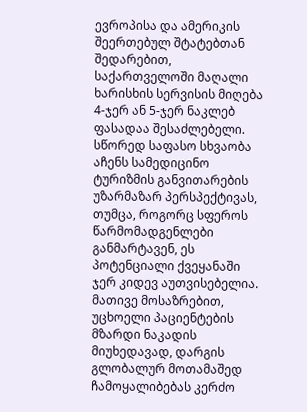ევროპისა და ამერიკის შეერთებულ შტატებთან შედარებით, საქართველოში მაღალი ხარისხის სერვისის მიღება 4-ჯერ ან 5-ჯერ ნაკლებ ფასადაა შესაძლებელი. სწორედ საფასო სხვაობა აჩენს სამედიცინო ტურიზმის განვითარების უზარმაზარ პერსპექტივას, თუმცა, როგორც სფეროს წარმომადგენლები განმარტავენ, ეს პოტენციალი ქვეყანაში ჯერ კიდევ აუთვისებელია. მათივე მოსაზრებით, უცხოელი პაციენტების მზარდი ნაკადის მიუხედავად, დარგის გლობალურ მოთამაშედ ჩამოყალიბებას კერძო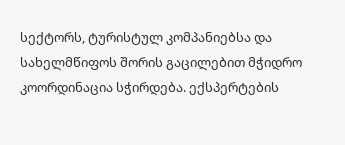სექტორს, ტურისტულ კომპანიებსა და სახელმწიფოს შორის გაცილებით მჭიდრო კოორდინაცია სჭირდება. ექსპერტების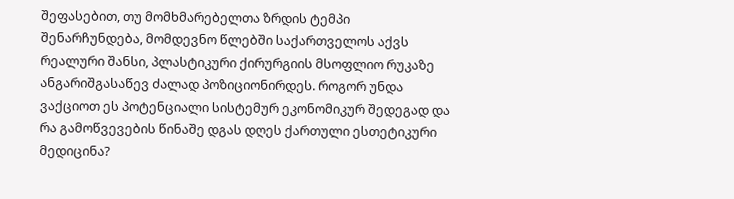შეფასებით, თუ მომხმარებელთა ზრდის ტემპი შენარჩუნდება, მომდევნო წლებში საქართველოს აქვს რეალური შანსი, პლასტიკური ქირურგიის მსოფლიო რუკაზე ანგარიშგასაწევ ძალად პოზიციონირდეს. როგორ უნდა ვაქციოთ ეს პოტენციალი სისტემურ ეკონომიკურ შედეგად და რა გამოწვევების წინაშე დგას დღეს ქართული ესთეტიკური მედიცინა?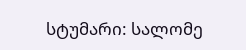სტუმარი: სალომე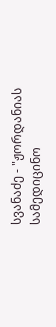სვანაძე - "ჟორდანიას სამედიცინო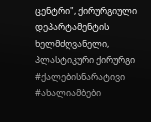ცენტრი", ქირურგიული დეპარტამენტის ხელმძღვანელი, პლასტიკური ქირურგი
#ქალებისნარატივი
#ახალიამბები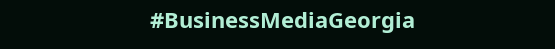#BusinessMediaGeorgia